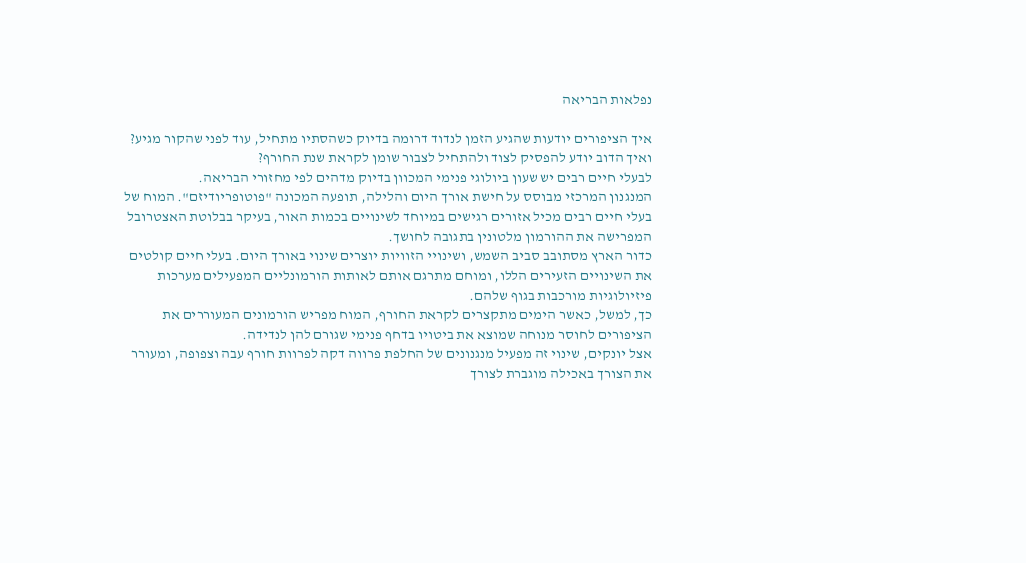נפלאות הבריאה

איך הציפורים יודעות שהגיע הזמן לנדוד דרומה בדיוק כשהסתיו מתחיל, עוד לפני שהקור מגיע? ואיך הדוב יודע להפסיק לצוד ולהתחיל לצבור שומן לקראת שנת החורף?
לבעלי חיים רבים יש שעון ביולוגי פנימי המכוון בדיוק מדהים לפי מחזורי הבריאה.
המנגנון המרכזי מבוסס על חישת אורך היום והלילה, תופעה המכונה "פוטופריודיזם". המוח של בעלי חיים רבים מכיל אזורים רגישים במיוחד לשינויים בכמות האור, בעיקר בבלוטת האצטרובל המפרישה את ההורמון מלטונין בתגובה לחושך.
כדור הארץ מסתובב סביב השמש, ושינויי הזוויות יוצרים שינוי באורך היום. בעלי חיים קולטים את השינויים הזעירים הללו, ומוחם מתרגם אותם לאותות הורמונליים המפעילים מערכות פיזיולוגיות מורכבות בגוף שלהם.
כך, למשל, כאשר הימים מתקצרים לקראת החורף, המוח מפריש הורמונים המעוררים את הציפורים לחוסר מנוחה שמוצא את ביטויו בדחף פנימי שגורם להן לנדידה.
אצל יונקים, שינוי זה מפעיל מנגנונים של החלפת פרווה דקה לפרוות חורף עבה וצפופה, ומעורר את הצורך באכילה מוגברת לצורך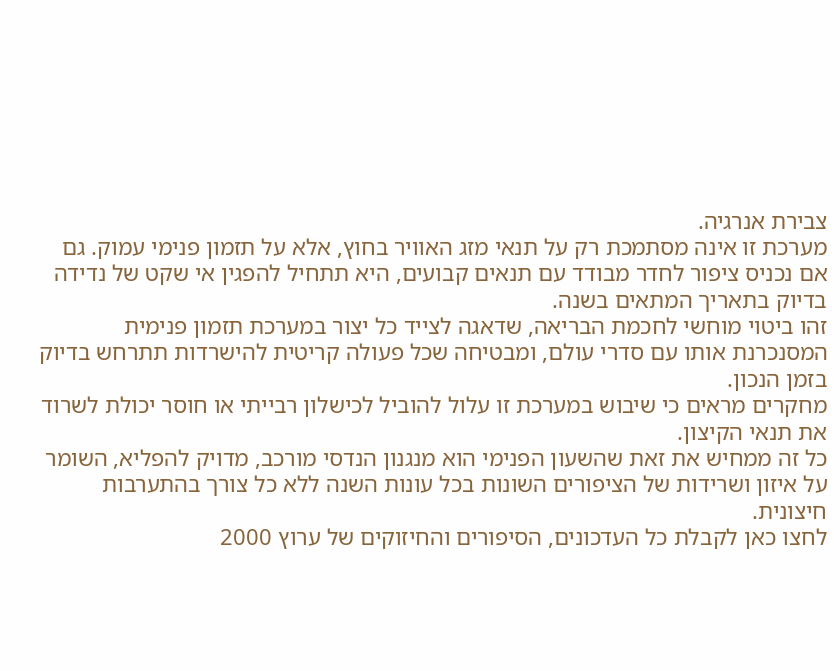צבירת אנרגיה.
מערכת זו אינה מסתמכת רק על תנאי מזג האוויר בחוץ, אלא על תזמון פנימי עמוק. גם אם נכניס ציפור לחדר מבודד עם תנאים קבועים, היא תתחיל להפגין אי שקט של נדידה בדיוק בתאריך המתאים בשנה.
זהו ביטוי מוחשי לחכמת הבריאה, שדאגה לצייד כל יצור במערכת תזמון פנימית המסנכרנת אותו עם סדרי עולם, ומבטיחה שכל פעולה קריטית להישרדות תתרחש בדיוק בזמן הנכון.
מחקרים מראים כי שיבוש במערכת זו עלול להוביל לכישלון רבייתי או חוסר יכולת לשרוד את תנאי הקיצון.
כל זה ממחיש את זאת שהשעון הפנימי הוא מנגנון הנדסי מורכב, מדויק להפליא, השומר על איזון ושרידות של הציפורים השונות בכל עונות השנה ללא כל צורך בהתערבות חיצונית.
לחצו כאן לקבלת כל העדכונים, הסיפורים והחיזוקים של ערוץ 2000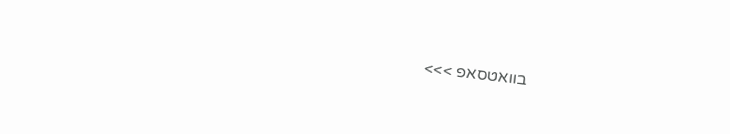בוואטסאפ >>>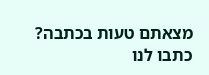מצאתם טעות בכתבה? כתבו לנו